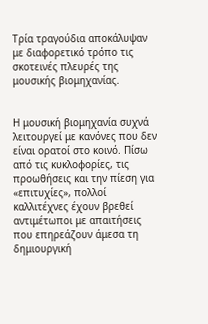Τρία τραγούδια αποκάλυψαν με διαφορετικό τρόπο τις σκοτεινές πλευρές της μουσικής βιομηχανίας.


Η μουσική βιομηχανία συχνά λειτουργεί με κανόνες που δεν είναι ορατοί στο κοινό. Πίσω από τις κυκλοφορίες, τις προωθήσεις και την πίεση για «επιτυχίες», πολλοί καλλιτέχνες έχουν βρεθεί αντιμέτωποι με απαιτήσεις που επηρεάζουν άμεσα τη δημιουργική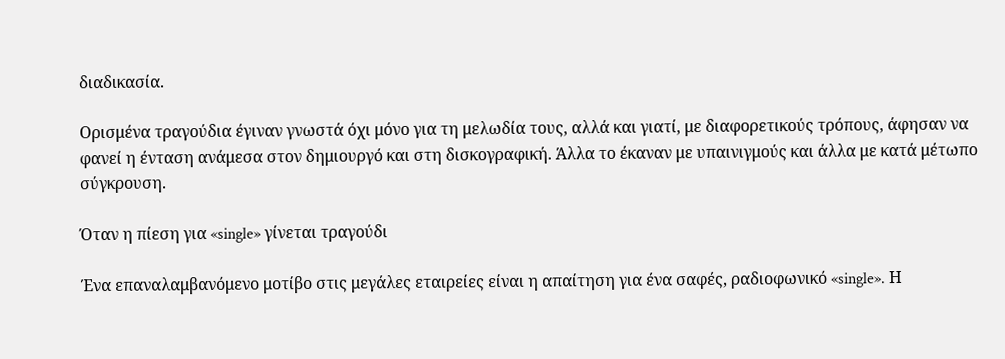διαδικασία.

Ορισμένα τραγούδια έγιναν γνωστά όχι μόνο για τη μελωδία τους, αλλά και γιατί, με διαφορετικούς τρόπους, άφησαν να φανεί η ένταση ανάμεσα στον δημιουργό και στη δισκογραφική. Άλλα το έκαναν με υπαινιγμούς και άλλα με κατά μέτωπο σύγκρουση.

Όταν η πίεση για «single» γίνεται τραγούδι

Ένα επαναλαμβανόμενο μοτίβο στις μεγάλες εταιρείες είναι η απαίτηση για ένα σαφές, ραδιοφωνικό «single». Η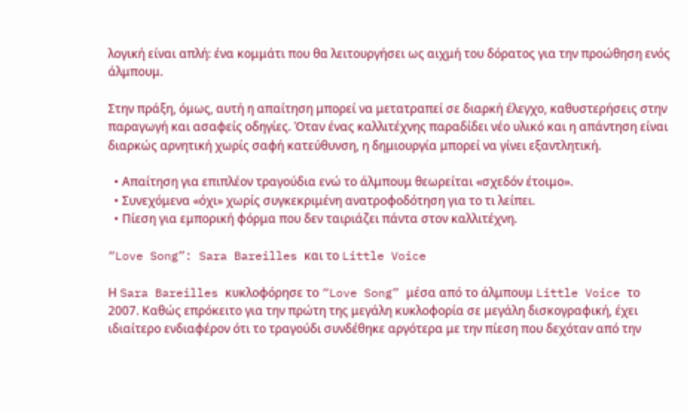λογική είναι απλή: ένα κομμάτι που θα λειτουργήσει ως αιχμή του δόρατος για την προώθηση ενός άλμπουμ.

Στην πράξη, όμως, αυτή η απαίτηση μπορεί να μετατραπεί σε διαρκή έλεγχο, καθυστερήσεις στην παραγωγή και ασαφείς οδηγίες. Όταν ένας καλλιτέχνης παραδίδει νέο υλικό και η απάντηση είναι διαρκώς αρνητική χωρίς σαφή κατεύθυνση, η δημιουργία μπορεί να γίνει εξαντλητική.

  • Απαίτηση για επιπλέον τραγούδια ενώ το άλμπουμ θεωρείται «σχεδόν έτοιμο».
  • Συνεχόμενα «όχι» χωρίς συγκεκριμένη ανατροφοδότηση για το τι λείπει.
  • Πίεση για εμπορική φόρμα που δεν ταιριάζει πάντα στον καλλιτέχνη.

“Love Song”: Sara Bareilles και το Little Voice

Η Sara Bareilles κυκλοφόρησε το “Love Song” μέσα από το άλμπουμ Little Voice το 2007. Καθώς επρόκειτο για την πρώτη της μεγάλη κυκλοφορία σε μεγάλη δισκογραφική, έχει ιδιαίτερο ενδιαφέρον ότι το τραγούδι συνδέθηκε αργότερα με την πίεση που δεχόταν από την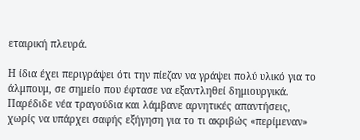εταιρική πλευρά.

Η ίδια έχει περιγράψει ότι την πίεζαν να γράψει πολύ υλικό για το άλμπουμ, σε σημείο που έφτασε να εξαντληθεί δημιουργικά. Παρέδιδε νέα τραγούδια και λάμβανε αρνητικές απαντήσεις, χωρίς να υπάρχει σαφής εξήγηση για το τι ακριβώς «περίμεναν»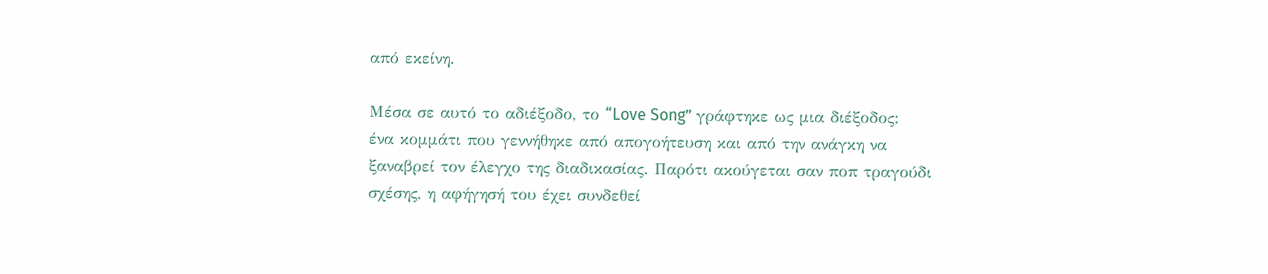από εκείνη.

Μέσα σε αυτό το αδιέξοδο, το “Love Song” γράφτηκε ως μια διέξοδος: ένα κομμάτι που γεννήθηκε από απογοήτευση και από την ανάγκη να ξαναβρεί τον έλεγχο της διαδικασίας. Παρότι ακούγεται σαν ποπ τραγούδι σχέσης, η αφήγησή του έχει συνδεθεί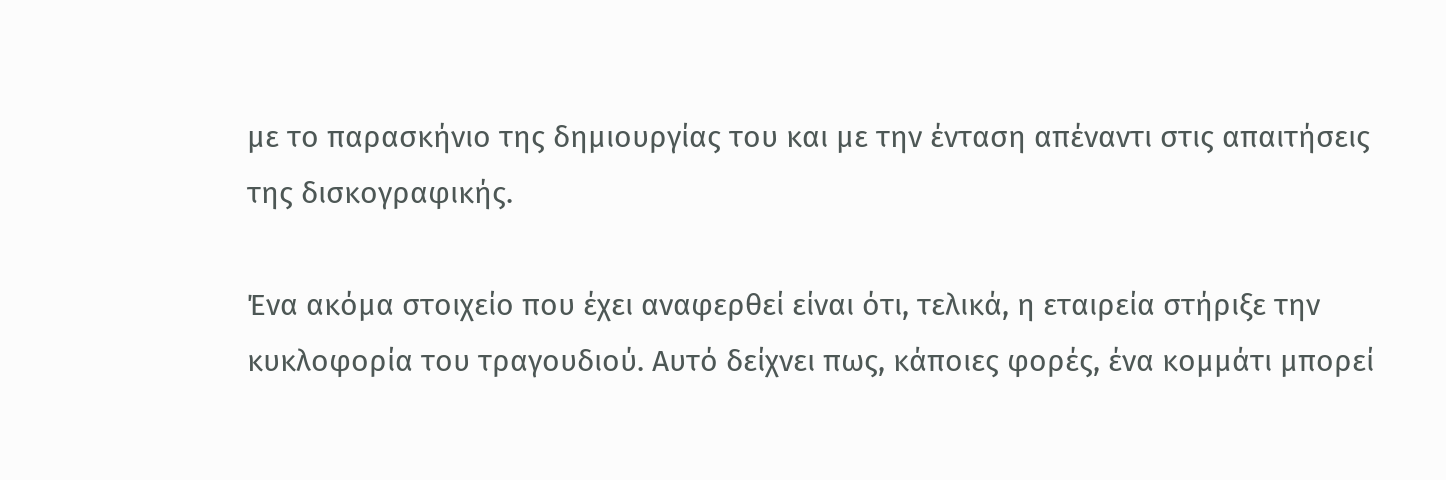με το παρασκήνιο της δημιουργίας του και με την ένταση απέναντι στις απαιτήσεις της δισκογραφικής.

Ένα ακόμα στοιχείο που έχει αναφερθεί είναι ότι, τελικά, η εταιρεία στήριξε την κυκλοφορία του τραγουδιού. Αυτό δείχνει πως, κάποιες φορές, ένα κομμάτι μπορεί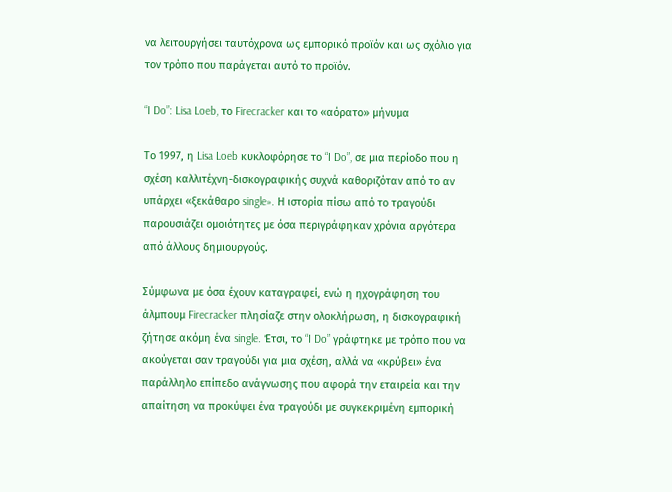να λειτουργήσει ταυτόχρονα ως εμπορικό προϊόν και ως σχόλιο για τον τρόπο που παράγεται αυτό το προϊόν.

“I Do”: Lisa Loeb, το Firecracker και το «αόρατο» μήνυμα

Το 1997, η Lisa Loeb κυκλοφόρησε το “I Do”, σε μια περίοδο που η σχέση καλλιτέχνη-δισκογραφικής συχνά καθοριζόταν από το αν υπάρχει «ξεκάθαρο single». Η ιστορία πίσω από το τραγούδι παρουσιάζει ομοιότητες με όσα περιγράφηκαν χρόνια αργότερα από άλλους δημιουργούς.

Σύμφωνα με όσα έχουν καταγραφεί, ενώ η ηχογράφηση του άλμπουμ Firecracker πλησίαζε στην ολοκλήρωση, η δισκογραφική ζήτησε ακόμη ένα single. Έτσι, το “I Do” γράφτηκε με τρόπο που να ακούγεται σαν τραγούδι για μια σχέση, αλλά να «κρύβει» ένα παράλληλο επίπεδο ανάγνωσης που αφορά την εταιρεία και την απαίτηση να προκύψει ένα τραγούδι με συγκεκριμένη εμπορική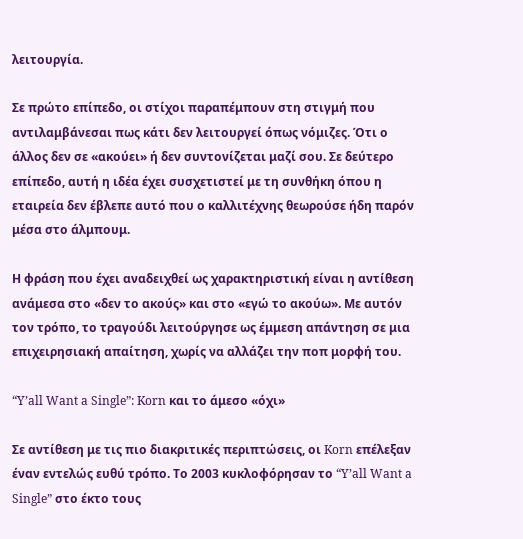λειτουργία.

Σε πρώτο επίπεδο, οι στίχοι παραπέμπουν στη στιγμή που αντιλαμβάνεσαι πως κάτι δεν λειτουργεί όπως νόμιζες. Ότι ο άλλος δεν σε «ακούει» ή δεν συντονίζεται μαζί σου. Σε δεύτερο επίπεδο, αυτή η ιδέα έχει συσχετιστεί με τη συνθήκη όπου η εταιρεία δεν έβλεπε αυτό που ο καλλιτέχνης θεωρούσε ήδη παρόν μέσα στο άλμπουμ.

Η φράση που έχει αναδειχθεί ως χαρακτηριστική είναι η αντίθεση ανάμεσα στο «δεν το ακούς» και στο «εγώ το ακούω». Με αυτόν τον τρόπο, το τραγούδι λειτούργησε ως έμμεση απάντηση σε μια επιχειρησιακή απαίτηση, χωρίς να αλλάζει την ποπ μορφή του.

“Y’all Want a Single”: Korn και το άμεσο «όχι»

Σε αντίθεση με τις πιο διακριτικές περιπτώσεις, οι Korn επέλεξαν έναν εντελώς ευθύ τρόπο. Το 2003 κυκλοφόρησαν το “Y’all Want a Single” στο έκτο τους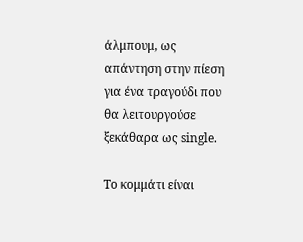άλμπουμ, ως απάντηση στην πίεση για ένα τραγούδι που θα λειτουργούσε ξεκάθαρα ως single.

Το κομμάτι είναι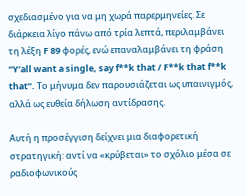σχεδιασμένο για να μη χωρά παρερμηνείες. Σε διάρκεια λίγο πάνω από τρία λεπτά, περιλαμβάνει τη λέξη F 89 φορές, ενώ επαναλαμβάνει τη φράση “Y’all want a single, say f**k that / F**k that f**k that”. Το μήνυμα δεν παρουσιάζεται ως υπαινιγμός, αλλά ως ευθεία δήλωση αντίδρασης.

Αυτή η προσέγγιση δείχνει μια διαφορετική στρατηγική: αντί να «κρύβεται» το σχόλιο μέσα σε ραδιοφωνικούς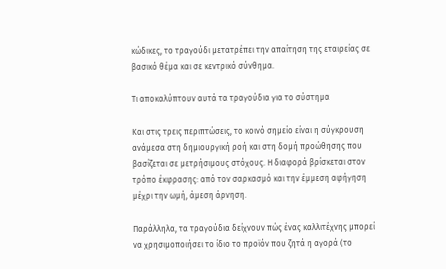κώδικες, το τραγούδι μετατρέπει την απαίτηση της εταιρείας σε βασικό θέμα και σε κεντρικό σύνθημα.

Τι αποκαλύπτουν αυτά τα τραγούδια για το σύστημα

Και στις τρεις περιπτώσεις, το κοινό σημείο είναι η σύγκρουση ανάμεσα στη δημιουργική ροή και στη δομή προώθησης που βασίζεται σε μετρήσιμους στόχους. Η διαφορά βρίσκεται στον τρόπο έκφρασης: από τον σαρκασμό και την έμμεση αφήγηση μέχρι την ωμή, άμεση άρνηση.

Παράλληλα, τα τραγούδια δείχνουν πώς ένας καλλιτέχνης μπορεί να χρησιμοποιήσει το ίδιο το προϊόν που ζητά η αγορά (το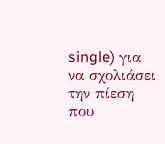single) για να σχολιάσει την πίεση που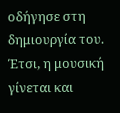οδήγησε στη δημιουργία του. Έτσι, η μουσική γίνεται και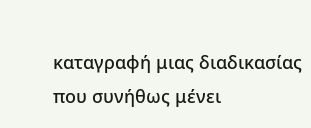καταγραφή μιας διαδικασίας που συνήθως μένει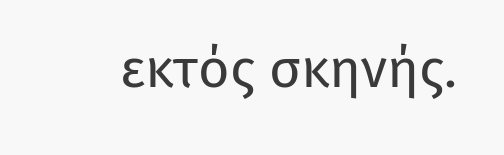εκτός σκηνής.